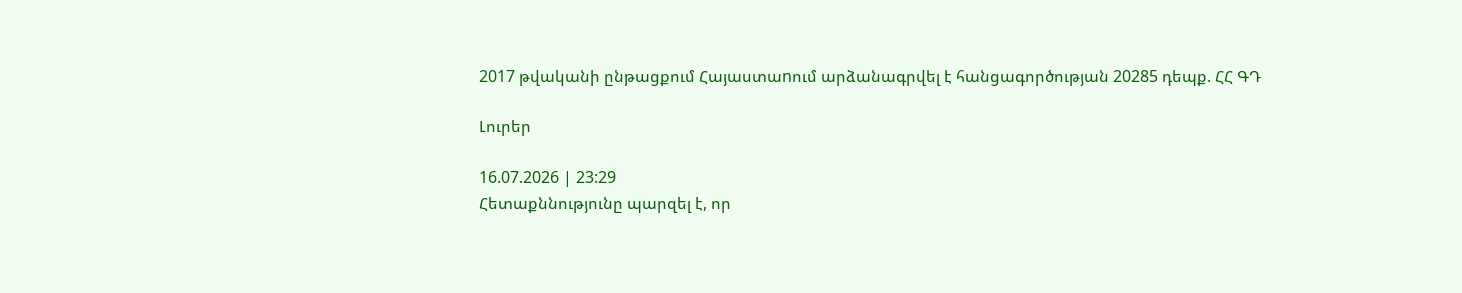2017 թվականի ընթացքում Հայաստաnում արձանագրվել է հանցագործության 20285 դեպք. ՀՀ ԳԴ

Լուրեր

16.07.2026 | 23:29
Հետաքննությունը պարզել է, որ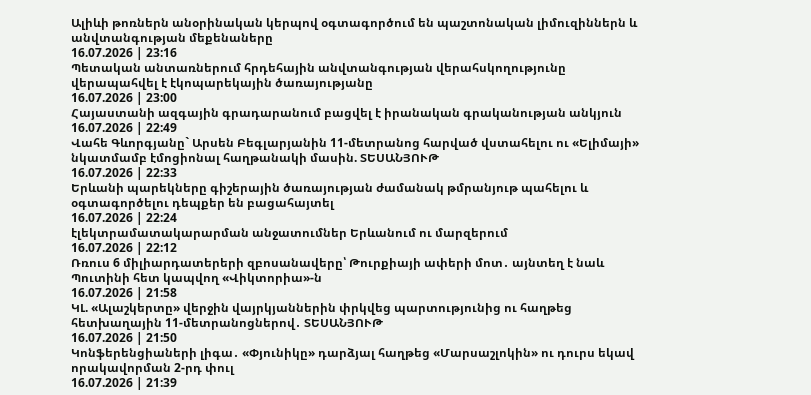Ալիևի թոռներն անօրինական կերպով օգտագործում են պաշտոնական լիմուզիններն և անվտանգության մեքենաները
16.07.2026 | 23:16
Պետական անտառներում հրդեհային անվտանգության վերահսկողությունը վերապահվել է էկոպարեկային ծառայությանը
16.07.2026 | 23:00
Հայաստանի ազգային գրադարանում բացվել է իրանական գրականության անկյուն
16.07.2026 | 22:49
Վահե Գևորգյանը` Արսեն Բեգլարյանին 11-մետրանոց հարված վստահելու ու «Ելիմայի» նկատմամբ էմոցիոնալ հաղթանակի մասին. ՏԵՍԱՆՅՈՒԹ
16.07.2026 | 22:33
Երևանի պարեկները գիշերային ծառայության ժամանակ թմրանյութ պահելու և օգտագործելու դեպքեր են բացահայտել
16.07.2026 | 22:24
էլեկտրամատակարարման անջատումներ Երևանում ու մարզերում
16.07.2026 | 22:12
Ռռուս 6 միլիարդատերերի զբոսանավերը՝ Թուրքիայի ափերի մոտ․ այնտեղ է նաև Պուտինի հետ կապվող «Վիկտորիա»-ն
16.07.2026 | 21:58
ԿԼ. «Ալաշկերտը» վերջին վայրկյաններին փրկվեց պարտությունից ու հաղթեց հետխաղային 11-մետրանոցներով․ ՏԵՍԱՆՅՈՒԹ
16.07.2026 | 21:50
Կոնֆերենցիաների լիգա․ «Փյունիկը» դարձյալ հաղթեց «Մարսաշլոկին» ու դուրս եկավ որակավորման 2-րդ փուլ
16.07.2026 | 21:39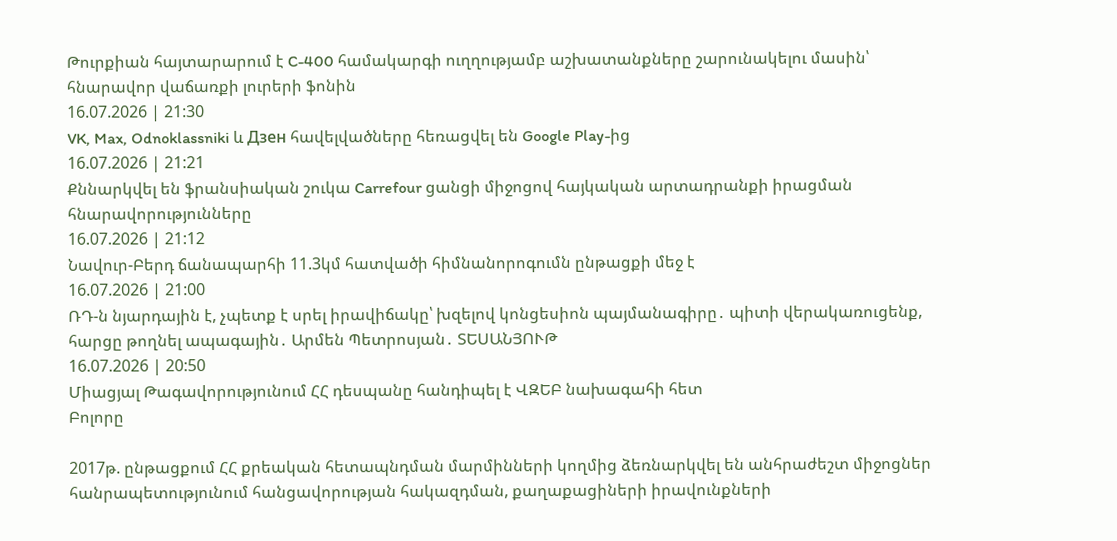Թուրքիան հայտարարում է C-400 համակարգի ուղղությամբ աշխատանքները շարունակելու մասին՝ հնարավոր վաճառքի լուրերի ֆոնին
16.07.2026 | 21:30
VK, Max, Odnoklassniki և Дзен հավելվածները հեռացվել են Google Play-ից
16.07.2026 | 21:21
Քննարկվել են ֆրանսիական շուկա Carrefour ցանցի միջոցով հայկական արտադրանքի իրացման հնարավորությունները
16.07.2026 | 21:12
Նավուր-Բերդ ճանապարհի 11.3կմ հատվածի հիմնանորոգումն ընթացքի մեջ է
16.07.2026 | 21:00
ՌԴ-ն նյարդային է, չպետք է սրել իրավիճակը՝ խզելով կոնցեսիոն պայմանագիրը․ պիտի վերակառուցենք, հարցը թողնել ապագային․ Արմեն Պետրոսյան․ ՏԵՍԱՆՅՈՒԹ
16.07.2026 | 20:50
Միացյալ Թագավորությունում ՀՀ դեսպանը հանդիպել է ՎԶԵԲ նախագահի հետ
Բոլորը

2017թ. ընթացքում ՀՀ քրեական հետապնդման մարմինների կողմից ձեռնարկվել են անհրաժեշտ միջոցներ հանրապետությունում հանցավորության հակազդման, քաղաքացիների իրավունքների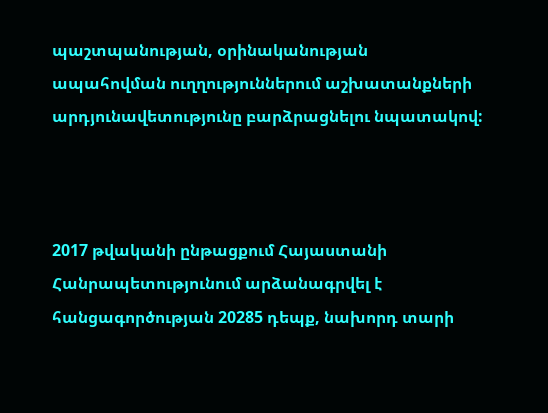պաշտպանության, օրինականության ապահովման ուղղություններում աշխատանքների արդյունավետությունը բարձրացնելու նպատակով:



2017 թվականի ընթացքում Հայաստանի Հանրապետությունում արձանագրվել է հանցագործության 20285 դեպք, նախորդ տարի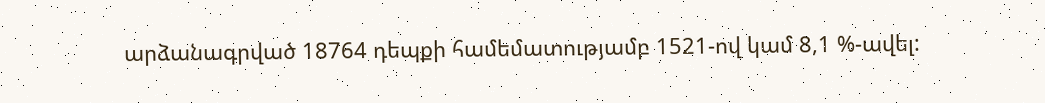արձանագրված 18764 դեպքի համեմատությամբ 1521-ով կամ 8,1 %-ավել: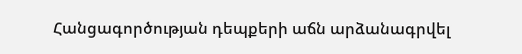Հանցագործության դեպքերի աճն արձանագրվել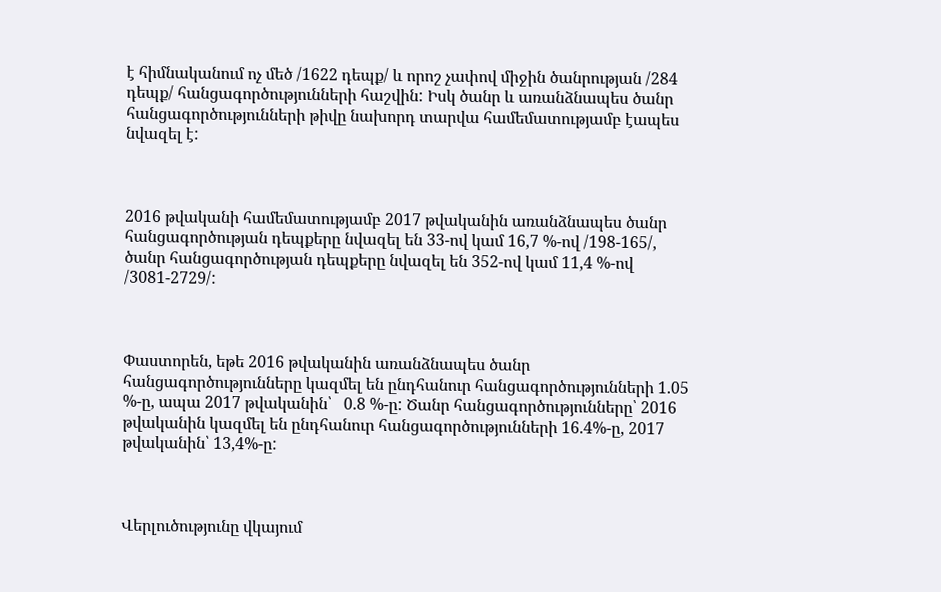է հիմնականում ոչ մեծ /1622 դեպք/ և որոշ չափով միջին ծանրության /284 դեպք/ հանցագործությունների հաշվին: Իսկ ծանր և առանձնապես ծանր հանցագործությունների թիվը նախորդ տարվա համեմատությամբ էապես նվազել է:



2016 թվականի համեմատությամբ 2017 թվականին առանձնապես ծանր հանցագործության դեպքերը նվազել են 33-ով կամ 16,7 %-ով /198-165/,  ծանր հանցագործության դեպքերը նվազել են 352-ով կամ 11,4 %-ով /3081-2729/:



Փաստորեն, եթե 2016 թվականին առանձնապես ծանր հանցագործությունները կազմել են ընդհանուր հանցագործությունների 1.05 %-ը, ապա 2017 թվականին՝   0.8 %-ը: Ծանր հանցագործությունները՝ 2016 թվականին կազմել են ընդհանուր հանցագործությունների 16.4%-ը, 2017 թվականին՝ 13,4%-ը:



Վերլուծությունը վկայում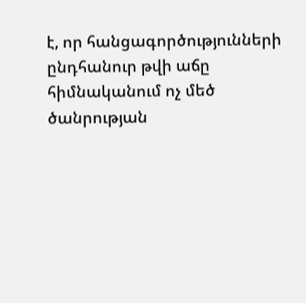է, որ հանցագործությունների ընդհանուր թվի աճը հիմնականում ոչ մեծ ծանրության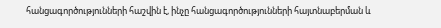հանցագործությունների հաշվին է, ինչը հանցագործությունների հայտնաբերման և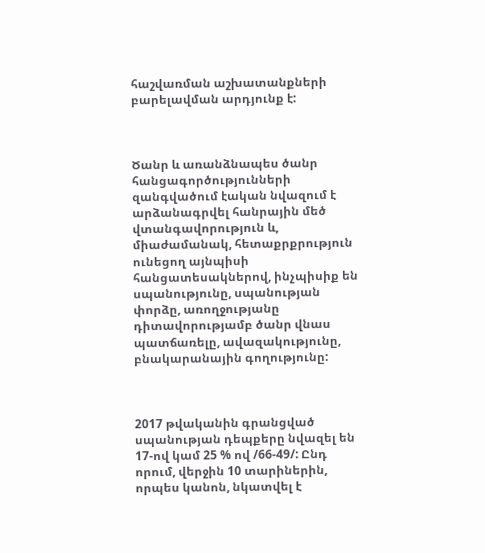հաշվառման աշխատանքների բարելավման արդյունք է:



Ծանր և առանձնապես ծանր հանցագործությունների զանգվածում էական նվազում է արձանագրվել հանրային մեծ վտանգավորություն և, միաժամանակ, հետաքրքրություն ունեցող այնպիսի հանցատեսակներով, ինչպիսիք են սպանությունը, սպանության փորձը, առողջությանը դիտավորությամբ ծանր վնաս պատճառելը, ավազակությունը, բնակարանային գողությունը:



2017 թվականին գրանցված սպանության դեպքերը նվազել են 17-ով կամ 25 % ով /66-49/: Ընդ որում, վերջին 10 տարիներին, որպես կանոն, նկատվել է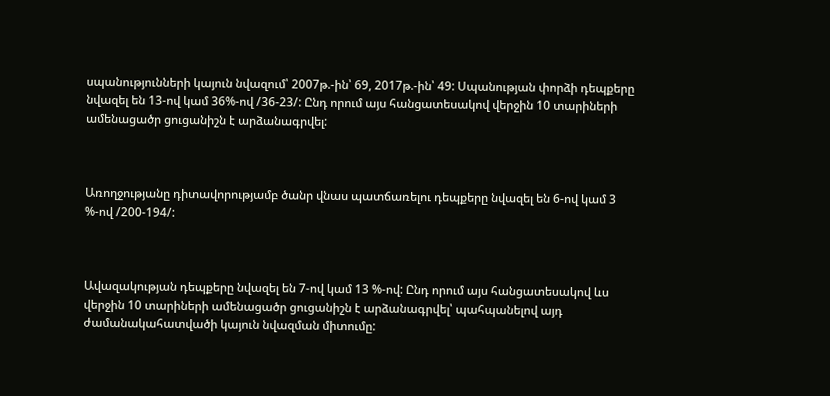սպանությունների կայուն նվազում՝ 2007թ.-ին՝ 69, 2017թ.-ին՝ 49: Սպանության փորձի դեպքերը նվազել են 13-ով կամ 36%-ով /36-23/: Ընդ որում այս հանցատեսակով վերջին 10 տարիների ամենացածր ցուցանիշն է արձանագրվել:



Առողջությանը դիտավորությամբ ծանր վնաս պատճառելու դեպքերը նվազել են 6-ով կամ 3 %-ով /200-194/:



Ավազակության դեպքերը նվազել են 7-ով կամ 13 %-ով: Ընդ որում այս հանցատեսակով ևս վերջին 10 տարիների ամենացածր ցուցանիշն է արձանագրվել՝ պահպանելով այդ ժամանակահատվածի կայուն նվազման միտումը: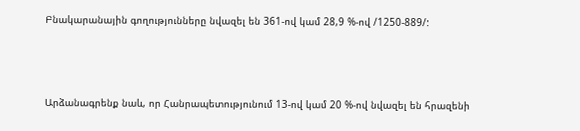Բնակարանային գողությունները նվազել են 361-ով կամ 28,9 %-ով /1250-889/:



Արձանագրենք նաև, որ Հանրապետությունում 13-ով կամ 20 %-ով նվազել են հրազենի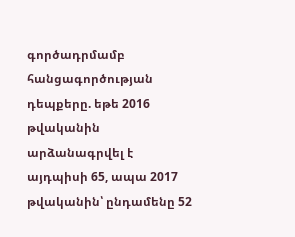գործադրմամբ հանցագործության դեպքերը. եթե 2016 թվականին արձանագրվել է այդպիսի 65, ապա 2017 թվականին՝ ընդամենը 52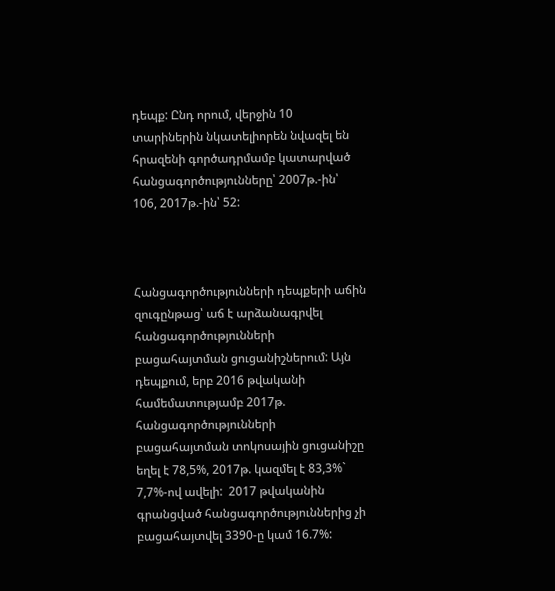դեպք: Ընդ որում, վերջին 10 տարիներին նկատելիորեն նվազել են հրազենի գործադրմամբ կատարված հանցագործությունները՝ 2007թ.-ին՝ 106, 2017թ.-ին՝ 52:



Հանցագործությունների դեպքերի աճին զուգընթաց՝ աճ է արձանագրվել հանցագործությունների բացահայտման ցուցանիշներում: Այն դեպքում, երբ 2016 թվականի համեմատությամբ 2017թ. հանցագործությունների բացահայտման տոկոսային ցուցանիշը եղել է 78,5%, 2017թ. կազմել է 83,3%` 7,7%-ով ավելի:  2017 թվականին գրանցված հանցագործություններից չի բացահայտվել 3390-ը կամ 16.7%: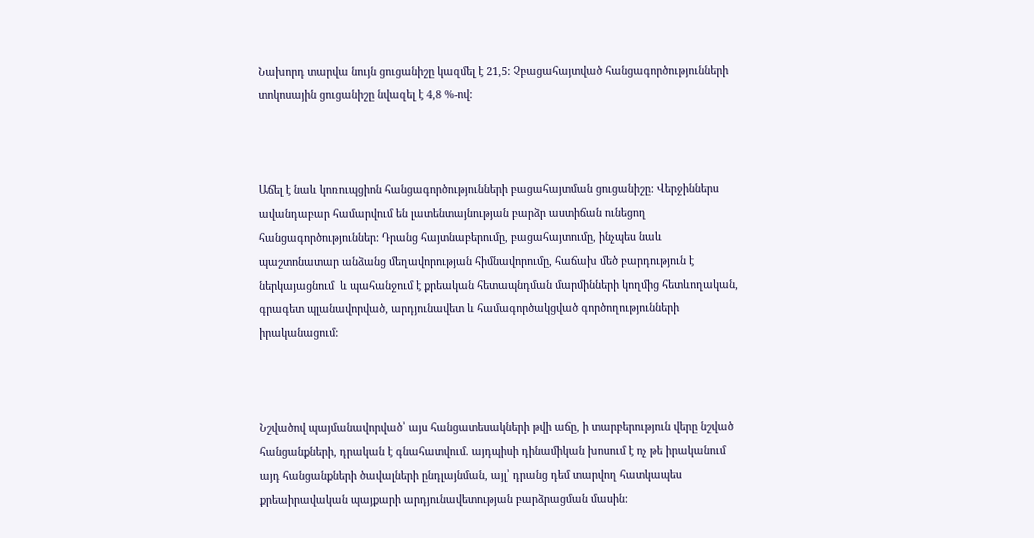Նախորդ տարվա նույն ցուցանիշը կազմել է 21,5: Չբացահայտված հանցագործությունների տոկոսային ցուցանիշը նվազել է 4,8 %-ով:



Աճել է նաև կոռուպցիոն հանցագործությունների բացահայտման ցուցանիշը: Վերջիններս ավանդաբար համարվում են լատենտայնության բարձր աստիճան ունեցող հանցագործություններ: Դրանց հայտնաբերումը, բացահայտումը, ինչպես նաև պաշտոնատար անձանց մեղավորության հիմնավորումը, հաճախ մեծ բարդություն է ներկայացնում  և պահանջում է քրեական հետապնդման մարմինների կողմից հետևողական, գրագետ պլանավորված, արդյունավետ և համագործակցված գործողությունների իրականացում:



Նշվածով պայմանավորված՝ այս հանցատեսակների թվի աճը, ի տարբերություն վերը նշված հանցանքների, դրական է գնահատվում. այդպիսի դինամիկան խոսում է ոչ թե իրականում այդ հանցանքների ծավալների ընդլայնման, այլ՝ դրանց դեմ տարվող հատկապես քրեաիրավական պայքարի արդյունավետության բարձրացման մասին: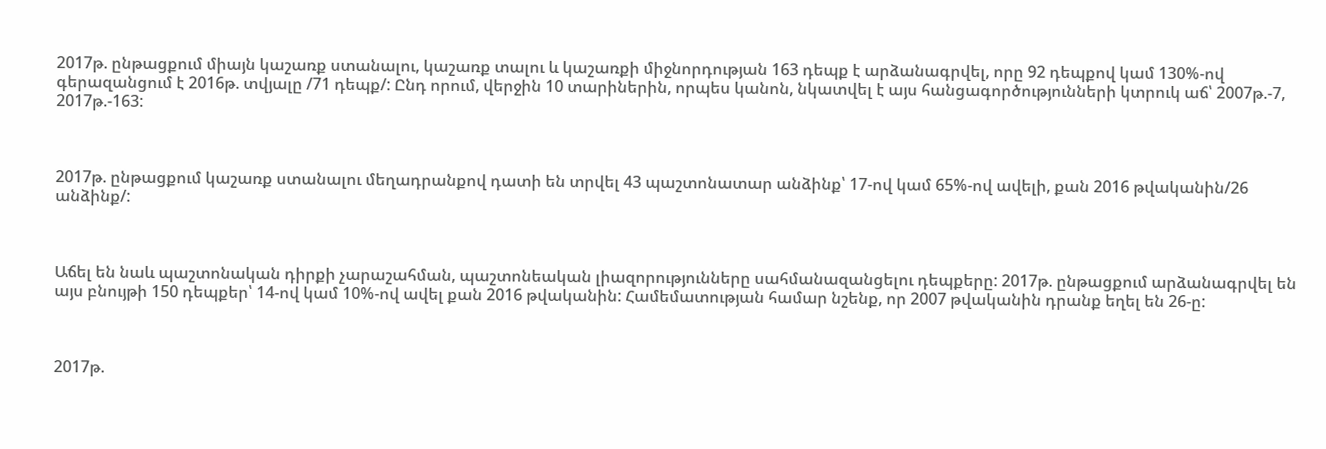2017թ. ընթացքում միայն կաշառք ստանալու, կաշառք տալու և կաշառքի միջնորդության 163 դեպք է արձանագրվել, որը 92 դեպքով կամ 130%-ով գերազանցում է 2016թ. տվյալը /71 դեպք/: Ընդ որում, վերջին 10 տարիներին, որպես կանոն, նկատվել է այս հանցագործությունների կտրուկ աճ՝ 2007թ.-7, 2017թ.-163:



2017թ. ընթացքում կաշառք ստանալու մեղադրանքով դատի են տրվել 43 պաշտոնատար անձինք՝ 17-ով կամ 65%-ով ավելի, քան 2016 թվականին/26 անձինք/:



Աճել են նաև պաշտոնական դիրքի չարաշահման, պաշտոնեական լիազորությունները սահմանազանցելու դեպքերը: 2017թ. ընթացքում արձանագրվել են այս բնույթի 150 դեպքեր՝ 14-ով կամ 10%-ով ավել քան 2016 թվականին: Համեմատության համար նշենք, որ 2007 թվականին դրանք եղել են 26-ը:



2017թ.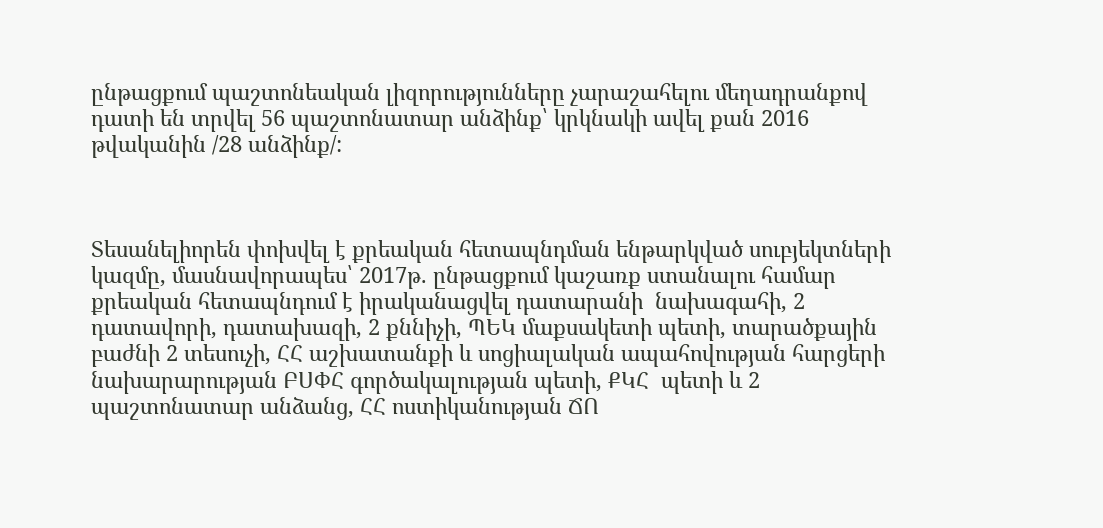ընթացքում պաշտոնեական լիզորությունները չարաշահելու մեղադրանքով դատի են տրվել 56 պաշտոնատար անձինք՝ կրկնակի ավել քան 2016 թվականին /28 անձինք/:



Տեսանելիորեն փոխվել է քրեական հետապնդման ենթարկված սուբյեկտների կազմը, մասնավորապես՝ 2017թ. ընթացքում կաշառք ստանալու համար քրեական հետապնդում է իրականացվել դատարանի  նախագահի, 2 դատավորի, դատախազի, 2 քննիչի, ՊԵԿ մաքսակետի պետի, տարածքային բաժնի 2 տեսուչի, ՀՀ աշխատանքի և սոցիալական ապահովության հարցերի նախարարության ԲՍՓՀ գործակալության պետի, ՔԿՀ  պետի և 2 պաշտոնատար անձանց, ՀՀ ոստիկանության ՃՈ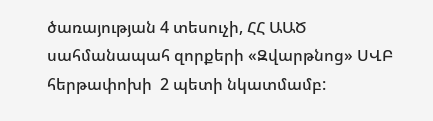ծառայության 4 տեսուչի, ՀՀ ԱԱԾ սահմանապահ զորքերի «Զվարթնոց» ՍՎԲ հերթափոխի  2 պետի նկատմամբ: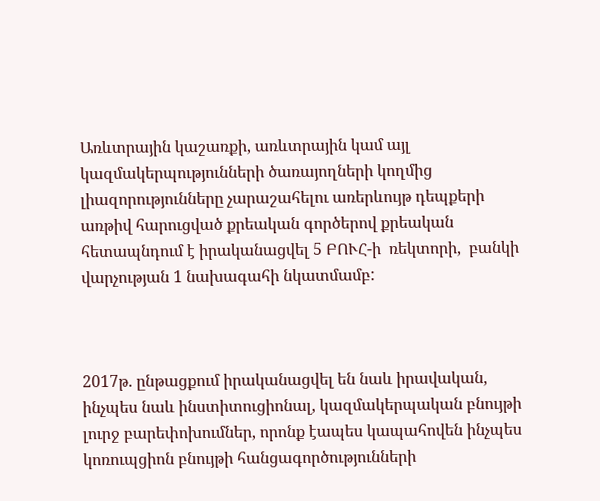Առևտրային կաշառքի, առևտրային կամ այլ կազմակերպությունների ծառայողների կողմից լիազորությունները չարաշահելու առերևույթ դեպքերի առթիվ հարուցված քրեական գործերով քրեական հետապնդում է իրականացվել 5 ԲՈՒՀ-ի  ռեկտորի,  բանկի վարչության 1 նախագահի նկատմամբ:



2017թ. ընթացքում իրականացվել են նաև իրավական, ինչպես նաև ինստիտուցիոնալ, կազմակերպական բնույթի լուրջ բարեփոխումներ, որոնք էապես կապահովեն ինչպես կոռուպցիոն բնույթի հանցագործությունների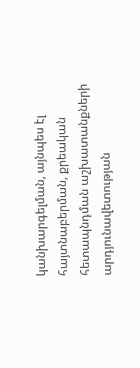կանխարգելման, այնպես էլ հայտնաբերման, քրեական հետապնդման աշխատանքների արդյունավետության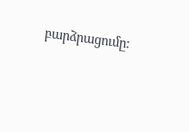բարձրացումը: